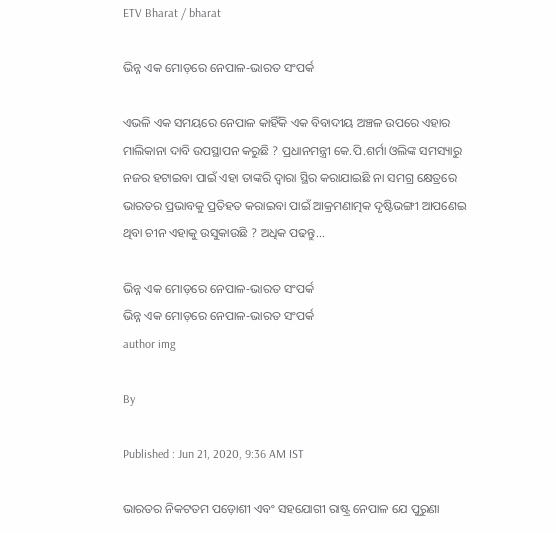ETV Bharat / bharat

ଭିନ୍ନ ଏକ ମୋଡ଼ରେ ନେପାଳ-ଭାରତ ସଂପର୍କ

ଏଭଳି ଏକ ସମୟରେ ନେପାଳ କାହିଁକି ଏକ ବିବାଦୀୟ ଅଞ୍ଚଳ ଉପରେ ଏହାର ମାଲିକାନା ଦାବି ଉପସ୍ଥାପନ କରୁଛି ? ପ୍ରଧାନମନ୍ତ୍ରୀ କେ.ପି.ଶର୍ମା ଓଲିଙ୍କ ସମସ୍ୟାରୁ ନଜର ହଟାଇବା ପାଇଁ ଏହା ତାଙ୍କରି ଦ୍ବାରା ସ୍ଥିର କରାଯାଇଛି ନା ସମଗ୍ର କ୍ଷେତ୍ରରେ ଭାରତର ପ୍ରଭାବକୁ ପ୍ରତିହତ କରାଇବା ପାଇଁ ଆକ୍ରମଣାତ୍ମକ ଦୃଷ୍ଟିଭଙ୍ଗୀ ଆପଣେଇ ଥିବା ଚୀନ ଏହାକୁ ଉସୁକାଉଛି ? ଅଧିକ ପଢନ୍ତୁ...

ଭିନ୍ନ ଏକ ମୋଡ଼ରେ ନେପାଳ-ଭାରତ ସଂପର୍କ
ଭିନ୍ନ ଏକ ମୋଡ଼ରେ ନେପାଳ-ଭାରତ ସଂପର୍କ
author img

By

Published : Jun 21, 2020, 9:36 AM IST

ଭାରତର ନିକଟତମ ପଡ଼ୋଶୀ ଏବଂ ସହଯୋଗୀ ରାଷ୍ଟ୍ର ନେପାଳ ଯେ ପୁରୁଣା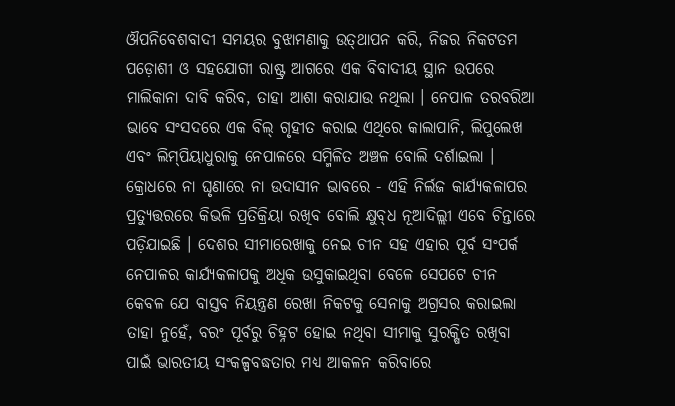ଔପନିବେଶବାଦୀ ସମୟର ବୁଝାମଣାକୁ ଉତ୍‌ଥାପନ କରି, ନିଜର ନିକଟତମ ପଡ଼ୋଶୀ ଓ ସହଯୋଗୀ ରାଷ୍ଟ୍ର ଆଗରେ ଏକ ବିବାଦୀୟ ସ୍ଥାନ ଉପରେ ମାଲିକାନା ଦାବି କରିବ, ତାହା ଆଶା କରାଯାଉ ନଥିଲା । ନେପାଳ ତରବରିଆ ଭାବେ ସଂସଦରେ ଏକ ବିଲ୍‌ ଗୃହୀତ କରାଇ ଏଥିରେ କାଲାପାନି, ଲିପୁଲେଖ ଏବଂ ଲିମ୍‌ପିୟାଧୁରାକୁ ନେପାଳରେ ସମ୍ମିଳିତ ଅଞ୍ଚଳ ବୋଲି ଦର୍ଶାଇଲା । କ୍ରୋଧରେ ନା ଘୃଣାରେ ନା ଉଦାସୀନ ଭାବରେ - ଏହି ନିର୍ଲଜ କାର୍ଯ୍ୟକଳାପର ପ୍ରତ୍ୟୁତ୍ତରରେ କିଭଳି ପ୍ରତିକ୍ରିୟା ରଖିବ ବୋଲି କ୍ଷୁବ୍‌ଧ ନୂଆଦିଲ୍ଲୀ ଏବେ ଚିନ୍ତାରେ ପଡ଼ିଯାଇଛି । ଦେଶର ସୀମାରେଖାକୁ ନେଇ ଚୀନ ସହ ଏହାର ପୂର୍ବ ସଂପର୍କ ନେପାଳର କାର୍ଯ୍ୟକଳାପକୁ ଅଧିକ ଉସୁକାଇଥିବା ବେଳେ ସେପଟେ ଚୀନ କେବଳ ଯେ ବାସ୍ତବ ନିୟନ୍ତ୍ରଣ ରେଖା ନିକଟକୁ ସେନାକୁ ଅଗ୍ରସର କରାଇଲା ତାହା ନୁହେଁ, ବରଂ ପୂର୍ବରୁ ଚିହ୍ନଟ ହୋଇ ନଥିବା ସୀମାକୁ ସୁରକ୍ଷିତ ରଖିବା ପାଇଁ ଭାରତୀୟ ସଂକଳ୍ପବଦ୍ଧତାର ମଧ୍ୟ ଆକଳନ କରିବାରେ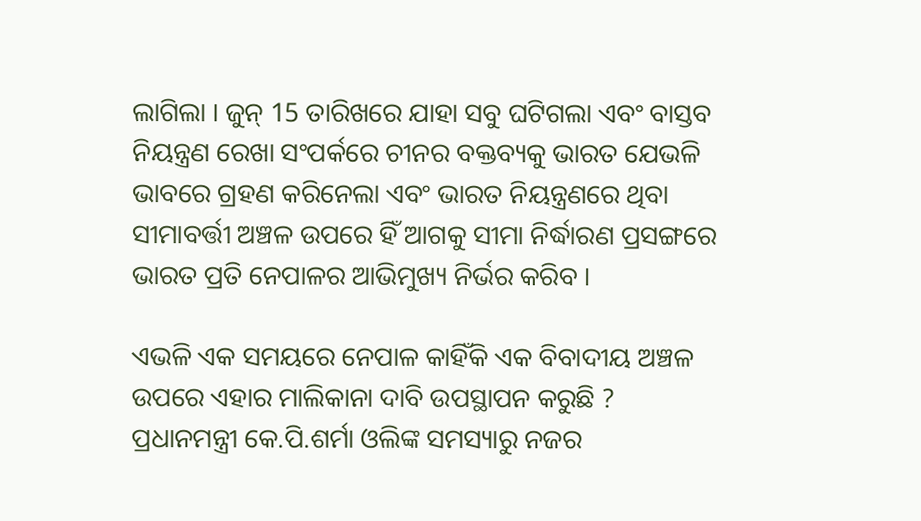ଲାଗିଲା । ଜୁନ୍‌ 15 ତାରିଖରେ ଯାହା ସବୁ ଘଟିଗଲା ଏବଂ ବାସ୍ତବ ନିୟନ୍ତ୍ରଣ ରେଖା ସଂପର୍କରେ ଚୀନର ବକ୍ତବ୍ୟକୁ ଭାରତ ଯେଭଳି ଭାବରେ ଗ୍ରହଣ କରିନେଲା ଏବଂ ଭାରତ ନିୟନ୍ତ୍ରଣରେ ଥିବା ସୀମାବର୍ତ୍ତୀ ଅଞ୍ଚଳ ଉପରେ ହିଁ ଆଗକୁ ସୀମା ନିର୍ଦ୍ଧାରଣ ପ୍ରସଙ୍ଗରେ ଭାରତ ପ୍ରତି ନେପାଳର ଆଭିମୁଖ୍ୟ ନିର୍ଭର କରିବ ।

ଏଭଳି ଏକ ସମୟରେ ନେପାଳ କାହିଁକି ଏକ ବିବାଦୀୟ ଅଞ୍ଚଳ ଉପରେ ଏହାର ମାଲିକାନା ଦାବି ଉପସ୍ଥାପନ କରୁଛି ? ପ୍ରଧାନମନ୍ତ୍ରୀ କେ.ପି.ଶର୍ମା ଓଲିଙ୍କ ସମସ୍ୟାରୁ ନଜର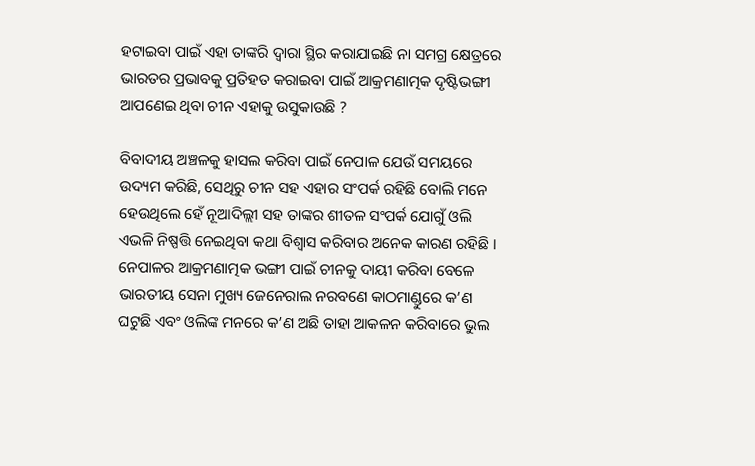ହଟାଇବା ପାଇଁ ଏହା ତାଙ୍କରି ଦ୍ବାରା ସ୍ଥିର କରାଯାଇଛି ନା ସମଗ୍ର କ୍ଷେତ୍ରରେ ଭାରତର ପ୍ରଭାବକୁ ପ୍ରତିହତ କରାଇବା ପାଇଁ ଆକ୍ରମଣାତ୍ମକ ଦୃଷ୍ଟିଭଙ୍ଗୀ ଆପଣେଇ ଥିବା ଚୀନ ଏହାକୁ ଉସୁକାଉଛି ?

ବିବାଦୀୟ ଅଞ୍ଚଳକୁ ହାସଲ କରିବା ପାଇଁ ନେପାଳ ଯେଉଁ ସମୟରେ ଉଦ୍ୟମ କରିଛି, ସେଥିରୁ ଚୀନ ସହ ଏହାର ସଂପର୍କ ରହିଛି ବୋଲି ମନେ ହେଉଥିଲେ ହେଁ ନୂଆଦିଲ୍ଲୀ ସହ ତାଙ୍କର ଶୀତଳ ସଂପର୍କ ଯୋଗୁଁ ଓଲି ଏଭଳି ନିଷ୍ପତ୍ତି ନେଇଥିବା କଥା ବିଶ୍ବାସ କରିବାର ଅନେକ କାରଣ ରହିଛି । ନେପାଳର ଆକ୍ରମଣାତ୍ମକ ଭଙ୍ଗୀ ପାଇଁ ଚୀନକୁ ଦାୟୀ କରିବା ବେଳେ ଭାରତୀୟ ସେନା ମୁଖ୍ୟ ଜେନେରାଲ ନରବଣେ କାଠମାଣ୍ଡୁରେ କ’ଣ ଘଟୁଛି ଏବଂ ଓଲିଙ୍କ ମନରେ କ’ଣ ଅଛି ତାହା ଆକଳନ କରିବାରେ ଭୁଲ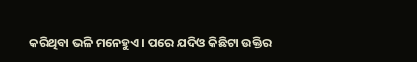କରିଥିବା ଭଳି ମନେହୁଏ । ପରେ ଯଦିଓ କିଛିଟା ଉକ୍ତିର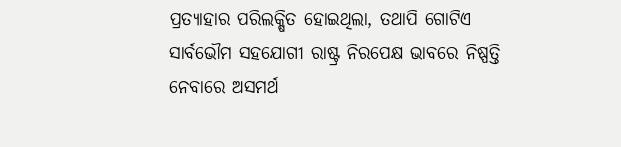ପ୍ରତ୍ୟାହାର ପରିଲକ୍ଷିତ ହୋଇଥିଲା, ତଥାପି ଗୋଟିଏ ସାର୍ବଭୌମ ସହଯୋଗୀ ରାଷ୍ଟ୍ର ନିରପେକ୍ଷ ଭାବରେ ନିଷ୍ପତ୍ତି ନେବାରେ ଅସମର୍ଥ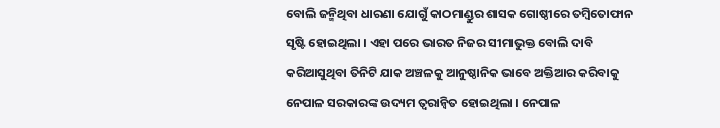ବୋଲି ଜନ୍ମିଥିବା ଧାରଣା ଯୋଗୁଁ କାଠମାଣ୍ଡୁର ଶାସକ ଗୋଷ୍ଠୀରେ ତମ୍ବିତୋଫାନ ସୃଷ୍ଟି ହୋଇଥିଲା । ଏହା ପରେ ଭାରତ ନିଜର ସୀମାଭୁକ୍ତ ବୋଲି ଦାବି କରିଆସୁଥିବା ତିନିଟି ଯାକ ଅଞ୍ଚଳକୁ ଆନୁଷ୍ଠାନିକ ଭାବେ ଅକ୍ତିଆର କରିବାକୁ ନେପାଳ ସରକାରଙ୍କ ଉଦ୍ୟମ ତ୍ବରାନ୍ବିତ ହୋଇଥିଲା । ନେପାଳ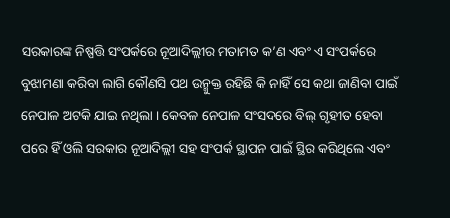ସରକାରଙ୍କ ନିଷ୍ପତ୍ତି ସଂପର୍କରେ ନୂଆଦିଲ୍ଲୀର ମତାମତ କ’ଣ ଏବଂ ଏ ସଂପର୍କରେ ବୁଝାମଣା କରିବା ଲାଗି କୌଣସି ପଥ ଉନ୍ମୁକ୍ତ ରହିଛି କି ନାହିଁ ସେ କଥା ଜାଣିବା ପାଇଁ ନେପାଳ ଅଟକି ଯାଇ ନଥିଲା । କେବଳ ନେପାଳ ସଂସଦରେ ବିଲ୍‌ ଗୃହୀତ ହେବା ପରେ ହିଁ ଓଲି ସରକାର ନୂଆଦିଲ୍ଲୀ ସହ ସଂପର୍କ ସ୍ଥାପନ ପାଇଁ ସ୍ଥିର କରିଥିଲେ ଏବଂ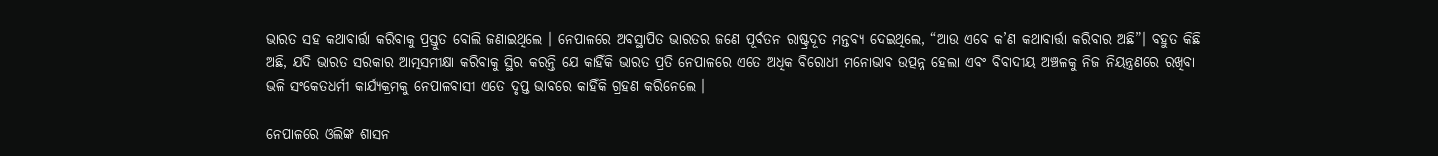ଭାରତ ସହ କଥାବାର୍ତ୍ତା କରିବାକୁ ପ୍ରସ୍ତୁତ ବୋଲି ଜଣାଇଥିଲେ । ନେପାଳରେ ଅବସ୍ଥାପିତ ଭାରତର ଜଣେ ପୂର୍ବତନ ରାଷ୍ଟ୍ରଦୂତ ମନ୍ତବ୍ୟ ଦେଇଥିଲେ, “ଆଉ ଏବେ କ’ଣ କଥାବାର୍ତ୍ତା କରିବାର ଅଛି”। ବହୁତ କିଛି ଅଛି, ଯଦି ଭାରତ ସରକାର ଆତ୍ମସମୀକ୍ଷା କରିବାକୁ ସ୍ଥିର କରନ୍ତି ଯେ କାହିଁକି ଭାରତ ପ୍ରତି ନେପାଳରେ ଏତେ ଅଧିକ ବିରୋଧୀ ମନୋଭାବ ଉତ୍ପନ୍ନ ହେଲା ଏବଂ ବିବାଦୀୟ ଅଞ୍ଚଳକୁ ନିଜ ନିୟନ୍ତ୍ରଣରେ ରଖିବା ଭଳି ସଂକେତଧର୍ମୀ କାର୍ଯ୍ୟକ୍ରମକୁ ନେପାଳବାସୀ ଏତେ ଦୃପ୍ତ ଭାବରେ କାହିଁକି ଗ୍ରହଣ କରିନେଲେ ।

ନେପାଳରେ ଓଲିଙ୍କ ଶାସନ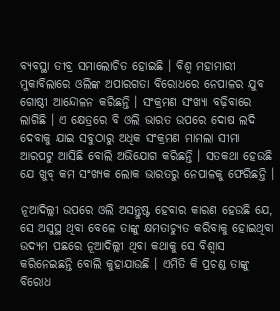ବ୍ୟବସ୍ଥା ତୀବ୍ର ସମାଲୋଚିତ ହୋଇଛି । ବିଶ୍ବ ମହାମାରୀ ମୁକାବିଲାରେ ଓଲିଙ୍କ ଅପାରଗତା ବିରୋଧରେ ନେପାଳର ଯୁବ ଗୋଷ୍ଠୀ ଆନ୍ଦୋଳନ କରିଛନ୍ତି । ସଂକ୍ରମଣ ସଂଖ୍ୟା ବଢ଼ିବାରେ ଲାଗିଛି । ଏ କ୍ଷେତ୍ରରେ ବି ଓଲି ଭାରତ ଉପରେ ଦୋଷ ଲଦି ଦେବାକୁ ଯାଇ ସବୁଠାରୁ ଅଧିକ ସଂକ୍ରମଣ ମାମଲା ସୀମା ଆରପଟୁ ଆସିଛି ବୋଲି ଅଭିଯୋଗ କରିଛନ୍ତି । ସତକଥା ହେଉଛି ଯେ ଖୁବ୍‌ କମ ସଂଖ୍ୟକ ଲୋକ ଭାରତରୁ ନେପାଳକୁ ଫେରିଛନ୍ତି ।

ନୂଆଦିଲ୍ଲୀ ଉପରେ ଓଲି ଅସନ୍ତୁଷ୍ଟ ହେବାର କାରଣ ହେଉଛି ଯେ, ସେ ଅସୁସ୍ଥ ଥିବା ବେଳେ ତାଙ୍କୁ କ୍ଷମତାଚ୍ୟୁତ କରିବାକୁ ହୋଇଥିବା ଉଦ୍ୟମ ପଛରେ ନୂଆଦିଲ୍ଲୀ ଥିବା କଥାକୁ ସେ ବିଶ୍ବାସ କରିନେଇଛନ୍ତି ବୋଲି କୁହାଯାଉଛି । ଏମିତି କି ପ୍ରଚଣ୍ଡ ତାଙ୍କୁ ବିରୋଧ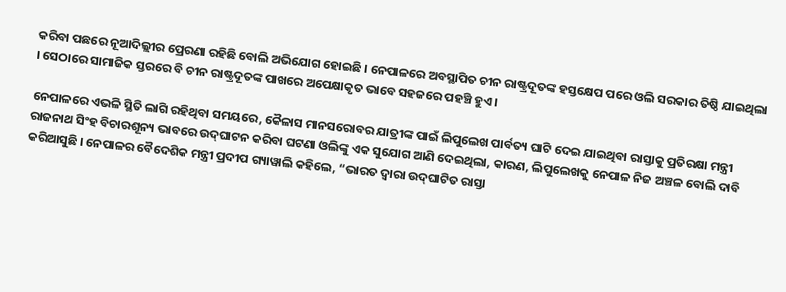କରିବା ପଛରେ ନୂଆଦିଲ୍ଲୀର ପ୍ରେରଣା ରହିଛି ବୋଲି ଅଭିଯୋଗ ହୋଇଛି । ନେପାଳରେ ଅବସ୍ଥାପିତ ଚୀନ ରାଷ୍ଟ୍ରଦୂତଙ୍କ ହସ୍ତକ୍ଷେପ ପରେ ଓଲି ସରକାର ତିଷ୍ଠି ଯାଇଥିଲା । ସେଠାରେ ସାମାଜିକ ସ୍ତରରେ ବି ଚୀନ ରାଷ୍ଟ୍ରଦୂତଙ୍କ ପାଖରେ ଅପେକ୍ଷାକୃତ ଭାବେ ସହଜରେ ପହଞ୍ଚି ହୁଏ ।

ନେପାଳରେ ଏଭଳି ସ୍ଥିତି ଲାଗି ରହିଥିବା ସମୟରେ, କୈଳାସ ମାନସରୋବର ଯାତ୍ରୀଙ୍କ ପାଇଁ ଲିପୁଲେଖ ପାର୍ବତ୍ୟ ଘାଟି ଦେଇ ଯାଇଥିବା ରାସ୍ତାକୁ ପ୍ରତିରକ୍ଷା ମନ୍ତ୍ରୀ ରାଜନାଥ ସିଂହ ବିଚାରଶୂନ୍ୟ ଭାବରେ ଉଦ୍‌ଘାଟନ କରିବା ଘଟଣା ଓଲିଙ୍କୁ ଏକ ସୁଯୋଗ ଆଣି ଦେଇଥିଲା, କାରଣ, ଲିପୁଲେଖକୁ ନେପାଳ ନିଜ ଅଞ୍ଚଳ ବୋଲି ଦାବି କରିଆସୁଛି । ନେପାଳର ବୈଦେଶିକ ମନ୍ତ୍ରୀ ପ୍ରଦୀପ ଗ୍ୟାୱାଲି କହିଲେ, “ଭାରତ ଦ୍ବାରା ଉଦ୍‌ଘାଟିତ ରାସ୍ତା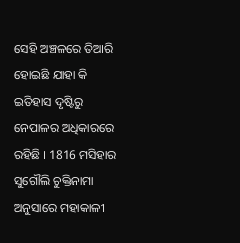ସେହି ଅଞ୍ଚଳରେ ତିଆରି ହୋଇଛି ଯାହା କି ଇତିହାସ ଦୃଷ୍ଟିରୁ ନେପାଳର ଅଧିକାରରେ ରହିଛି । 1816 ମସିହାର ସୁଗୌଲି ଚୁକ୍ତିନାମା ଅନୁସାରେ ମହାକାଳୀ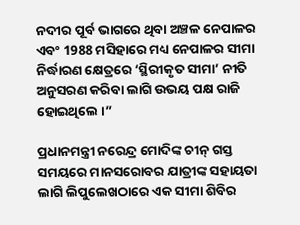ନଦୀର ପୂର୍ବ ଭାଗରେ ଥିବା ଅଞ୍ଚଳ ନେପାଳର ଏବଂ 1988 ମସିହାରେ ମଧ୍ୟ ନେପାଳର ସୀମା ନିର୍ଦ୍ଧାରଣ କ୍ଷେତ୍ରରେ ‘ସ୍ଥିରୀକୃତ ସୀମା’ ନୀତି ଅନୁସରଣ କରିବା ଲାଗି ଉଭୟ ପକ୍ଷ ରାଜି ହୋଇଥିଲେ ।”

ପ୍ରଧାନମନ୍ତ୍ରୀ ନରେନ୍ଦ୍ର ମୋଦିଙ୍କ ଚୀନ୍‌ ଗସ୍ତ ସମୟରେ ମାନସରୋବର ଯାତ୍ରୀଙ୍କ ସହାୟତା ଲାଗି ଲିପୁଲେଖଠାରେ ଏକ ସୀମା ଶିବିର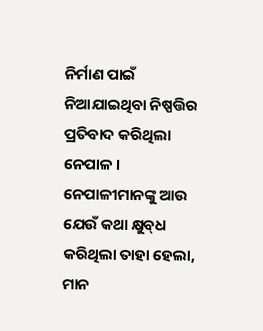ନିର୍ମାଣ ପାଇଁ ନିଆଯାଇଥିବା ନିଷ୍ପତ୍ତିର ପ୍ରତିବାଦ କରିଥିଲା ନେପାଳ । ନେପାଳୀମାନଙ୍କୁ ଆଉ ଯେଉଁ କଥା କ୍ଷୁବ୍‌ଧ କରିଥିଲା ତାହା ହେଲା, ମାନ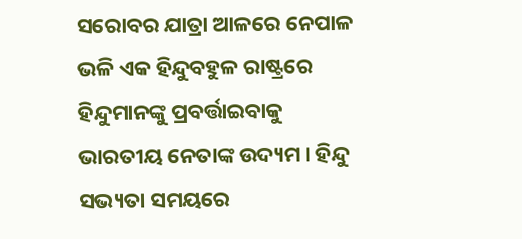ସରୋବର ଯାତ୍ରା ଆଳରେ ନେପାଳ ଭଳି ଏକ ହିନ୍ଦୁବହୁଳ ରାଷ୍ଟ୍ରରେ ହିନ୍ଦୁମାନଙ୍କୁ ପ୍ରବର୍ତ୍ତାଇବାକୁ ଭାରତୀୟ ନେତାଙ୍କ ଉଦ୍ୟମ । ହିନ୍ଦୁ ସଭ୍ୟତା ସମୟରେ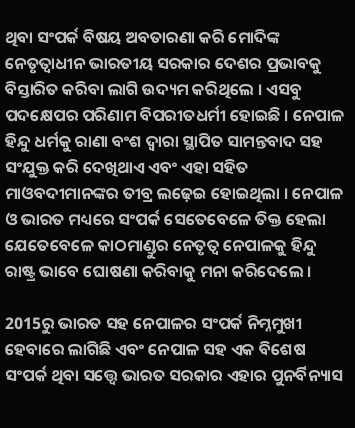ଥିବା ସଂପର୍କ ବିଷୟ ଅବତାରଣା କରି ମୋଦିଙ୍କ ନେତୃତ୍ବାଧୀନ ଭାରତୀୟ ସରକାର ଦେଶର ପ୍ରଭାବକୁ ବିସ୍ତାରିତ କରିବା ଲାଗି ଉଦ୍ୟମ କରିଥିଲେ । ଏସବୁ ପଦକ୍ଷେପର ପରିଣାମ ବିପରୀତଧର୍ମୀ ହୋଇଛି । ନେପାଳ ହିନ୍ଦୁ ଧର୍ମକୁ ରାଣା ବଂଶ ଦ୍ବାରା ସ୍ଥାପିତ ସାମନ୍ତବାଦ ସହ ସଂଯୁକ୍ତ କରି ଦେଖିଥାଏ ଏବଂ ଏହା ସହିତ ମାଓବଦୀମାନଙ୍କର ତୀବ୍ର ଲଢ଼େଇ ହୋଇଥିଲା । ନେପାଳ ଓ ଭାରତ ମଧ୍ୟରେ ସଂପର୍କ ସେତେବେଳେ ତିକ୍ତ ହେଲା ଯେତେବେଳେ କାଠମାଣ୍ଡୁର ନେତୃତ୍ବ ନେପାଳକୁ ହିନ୍ଦୁ ରାଷ୍ଟ୍ର ଭାବେ ଘୋଷଣା କରିବାକୁ ମନା କରିଦେଲେ ।

2015ରୁ ଭାରତ ସହ ନେପାଳର ସଂପର୍କ ନିମ୍ନମୁଖୀ ହେବାରେ ଲାଗିଛି ଏବଂ ନେପାଳ ସହ ଏକ ବିଶେଷ ସଂପର୍କ ଥିବା ସତ୍ତ୍ବେ ଭାରତ ସରକାର ଏହାର ପୁନର୍ବିନ୍ୟାସ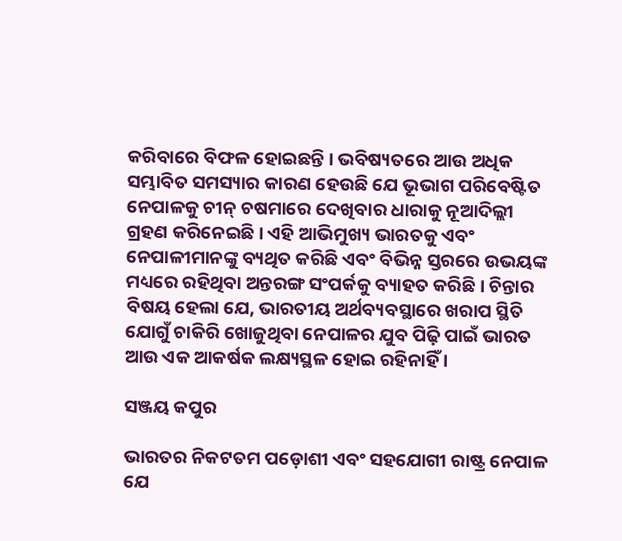କରିବାରେ ବିଫଳ ହୋଇଛନ୍ତି । ଭବିଷ୍ୟତରେ ଆଉ ଅଧିକ ସମ୍ଭାବିତ ସମସ୍ୟାର କାରଣ ହେଉଛି ଯେ ଭୂଭାଗ ପରିବେଷ୍ଟିତ ନେପାଳକୁ ଚୀନ୍ ଚଷମାରେ ଦେଖିବାର ଧାରାକୁ ନୂଆଦିଲ୍ଲୀ ଗ୍ରହଣ କରିନେଇଛି । ଏହି ଆଭିମୁଖ୍ୟ ଭାରତକୁ ଏବଂ ନେପାଳୀମାନଙ୍କୁ ବ୍ୟଥିତ କରିଛି ଏବଂ ବିଭିନ୍ନ ସ୍ତରରେ ଉଭୟଙ୍କ ମଧ୍ୟରେ ରହିଥିବା ଅନ୍ତରଙ୍ଗ ସଂପର୍କକୁ ବ୍ୟାହତ କରିଛି । ଚିନ୍ତାର ବିଷୟ ହେଲା ଯେ, ଭାରତୀୟ ଅର୍ଥବ୍ୟବସ୍ଥାରେ ଖରାପ ସ୍ଥିତି ଯୋଗୁଁ ଚାକିରି ଖୋଜୁଥିବା ନେପାଳର ଯୁବ ପିଢ଼ି ପାଇଁ ଭାରତ ଆଉ ଏକ ଆକର୍ଷକ ଲକ୍ଷ୍ୟସ୍ଥଳ ହୋଇ ରହିନାହିଁ ।

ସଞ୍ଜୟ କପୁର

ଭାରତର ନିକଟତମ ପଡ଼ୋଶୀ ଏବଂ ସହଯୋଗୀ ରାଷ୍ଟ୍ର ନେପାଳ ଯେ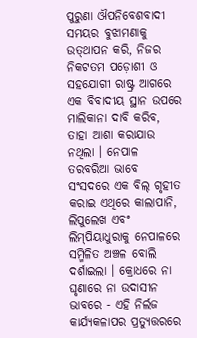ପୁରୁଣା ଔପନିବେଶବାଦୀ ସମୟର ବୁଝାମଣାକୁ ଉତ୍‌ଥାପନ କରି, ନିଜର ନିକଟତମ ପଡ଼ୋଶୀ ଓ ସହଯୋଗୀ ରାଷ୍ଟ୍ର ଆଗରେ ଏକ ବିବାଦୀୟ ସ୍ଥାନ ଉପରେ ମାଲିକାନା ଦାବି କରିବ, ତାହା ଆଶା କରାଯାଉ ନଥିଲା । ନେପାଳ ତରବରିଆ ଭାବେ ସଂସଦରେ ଏକ ବିଲ୍‌ ଗୃହୀତ କରାଇ ଏଥିରେ କାଲାପାନି, ଲିପୁଲେଖ ଏବଂ ଲିମ୍‌ପିୟାଧୁରାକୁ ନେପାଳରେ ସମ୍ମିଳିତ ଅଞ୍ଚଳ ବୋଲି ଦର୍ଶାଇଲା । କ୍ରୋଧରେ ନା ଘୃଣାରେ ନା ଉଦାସୀନ ଭାବରେ - ଏହି ନିର୍ଲଜ କାର୍ଯ୍ୟକଳାପର ପ୍ରତ୍ୟୁତ୍ତରରେ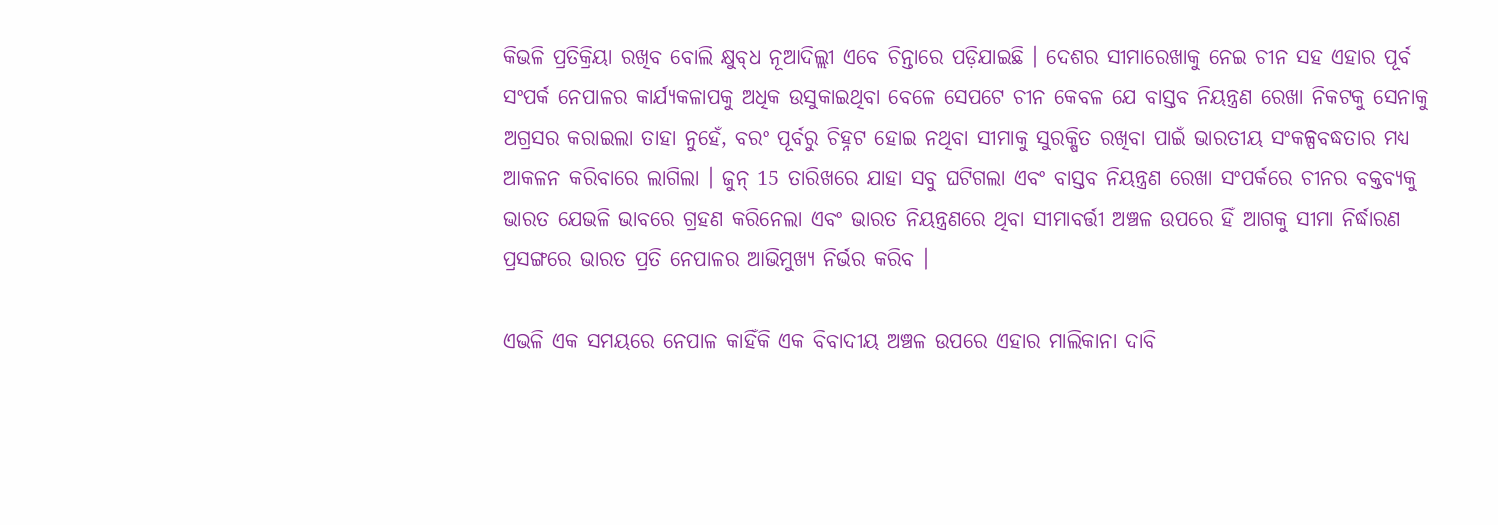କିଭଳି ପ୍ରତିକ୍ରିୟା ରଖିବ ବୋଲି କ୍ଷୁବ୍‌ଧ ନୂଆଦିଲ୍ଲୀ ଏବେ ଚିନ୍ତାରେ ପଡ଼ିଯାଇଛି । ଦେଶର ସୀମାରେଖାକୁ ନେଇ ଚୀନ ସହ ଏହାର ପୂର୍ବ ସଂପର୍କ ନେପାଳର କାର୍ଯ୍ୟକଳାପକୁ ଅଧିକ ଉସୁକାଇଥିବା ବେଳେ ସେପଟେ ଚୀନ କେବଳ ଯେ ବାସ୍ତବ ନିୟନ୍ତ୍ରଣ ରେଖା ନିକଟକୁ ସେନାକୁ ଅଗ୍ରସର କରାଇଲା ତାହା ନୁହେଁ, ବରଂ ପୂର୍ବରୁ ଚିହ୍ନଟ ହୋଇ ନଥିବା ସୀମାକୁ ସୁରକ୍ଷିତ ରଖିବା ପାଇଁ ଭାରତୀୟ ସଂକଳ୍ପବଦ୍ଧତାର ମଧ୍ୟ ଆକଳନ କରିବାରେ ଲାଗିଲା । ଜୁନ୍‌ 15 ତାରିଖରେ ଯାହା ସବୁ ଘଟିଗଲା ଏବଂ ବାସ୍ତବ ନିୟନ୍ତ୍ରଣ ରେଖା ସଂପର୍କରେ ଚୀନର ବକ୍ତବ୍ୟକୁ ଭାରତ ଯେଭଳି ଭାବରେ ଗ୍ରହଣ କରିନେଲା ଏବଂ ଭାରତ ନିୟନ୍ତ୍ରଣରେ ଥିବା ସୀମାବର୍ତ୍ତୀ ଅଞ୍ଚଳ ଉପରେ ହିଁ ଆଗକୁ ସୀମା ନିର୍ଦ୍ଧାରଣ ପ୍ରସଙ୍ଗରେ ଭାରତ ପ୍ରତି ନେପାଳର ଆଭିମୁଖ୍ୟ ନିର୍ଭର କରିବ ।

ଏଭଳି ଏକ ସମୟରେ ନେପାଳ କାହିଁକି ଏକ ବିବାଦୀୟ ଅଞ୍ଚଳ ଉପରେ ଏହାର ମାଲିକାନା ଦାବି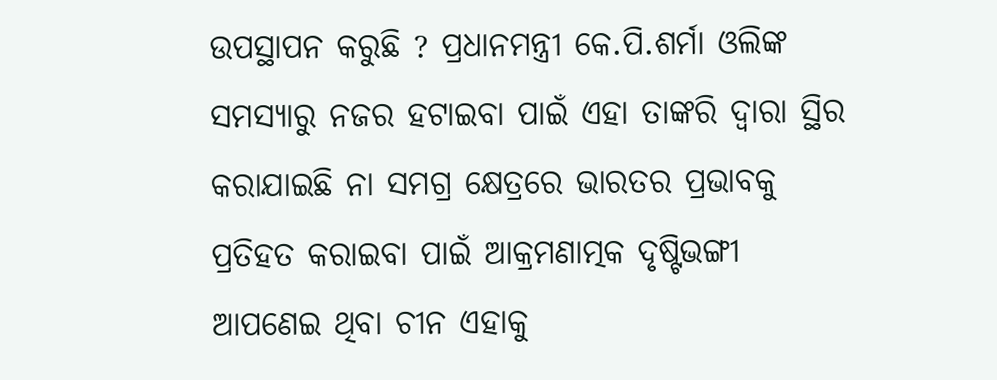ଉପସ୍ଥାପନ କରୁଛି ? ପ୍ରଧାନମନ୍ତ୍ରୀ କେ.ପି.ଶର୍ମା ଓଲିଙ୍କ ସମସ୍ୟାରୁ ନଜର ହଟାଇବା ପାଇଁ ଏହା ତାଙ୍କରି ଦ୍ବାରା ସ୍ଥିର କରାଯାଇଛି ନା ସମଗ୍ର କ୍ଷେତ୍ରରେ ଭାରତର ପ୍ରଭାବକୁ ପ୍ରତିହତ କରାଇବା ପାଇଁ ଆକ୍ରମଣାତ୍ମକ ଦୃଷ୍ଟିଭଙ୍ଗୀ ଆପଣେଇ ଥିବା ଚୀନ ଏହାକୁ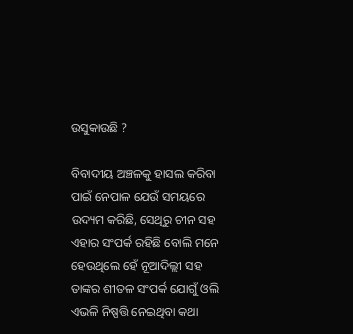ଉସୁକାଉଛି ?

ବିବାଦୀୟ ଅଞ୍ଚଳକୁ ହାସଲ କରିବା ପାଇଁ ନେପାଳ ଯେଉଁ ସମୟରେ ଉଦ୍ୟମ କରିଛି, ସେଥିରୁ ଚୀନ ସହ ଏହାର ସଂପର୍କ ରହିଛି ବୋଲି ମନେ ହେଉଥିଲେ ହେଁ ନୂଆଦିଲ୍ଲୀ ସହ ତାଙ୍କର ଶୀତଳ ସଂପର୍କ ଯୋଗୁଁ ଓଲି ଏଭଳି ନିଷ୍ପତ୍ତି ନେଇଥିବା କଥା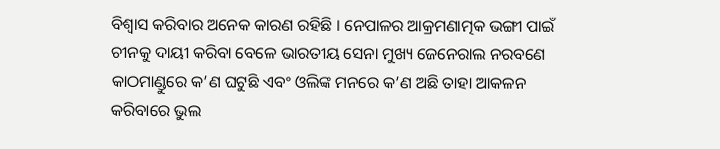ବିଶ୍ବାସ କରିବାର ଅନେକ କାରଣ ରହିଛି । ନେପାଳର ଆକ୍ରମଣାତ୍ମକ ଭଙ୍ଗୀ ପାଇଁ ଚୀନକୁ ଦାୟୀ କରିବା ବେଳେ ଭାରତୀୟ ସେନା ମୁଖ୍ୟ ଜେନେରାଲ ନରବଣେ କାଠମାଣ୍ଡୁରେ କ’ଣ ଘଟୁଛି ଏବଂ ଓଲିଙ୍କ ମନରେ କ’ଣ ଅଛି ତାହା ଆକଳନ କରିବାରେ ଭୁଲ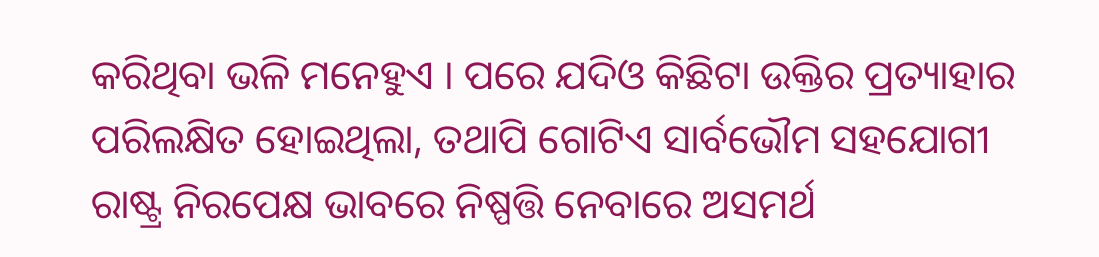କରିଥିବା ଭଳି ମନେହୁଏ । ପରେ ଯଦିଓ କିଛିଟା ଉକ୍ତିର ପ୍ରତ୍ୟାହାର ପରିଲକ୍ଷିତ ହୋଇଥିଲା, ତଥାପି ଗୋଟିଏ ସାର୍ବଭୌମ ସହଯୋଗୀ ରାଷ୍ଟ୍ର ନିରପେକ୍ଷ ଭାବରେ ନିଷ୍ପତ୍ତି ନେବାରେ ଅସମର୍ଥ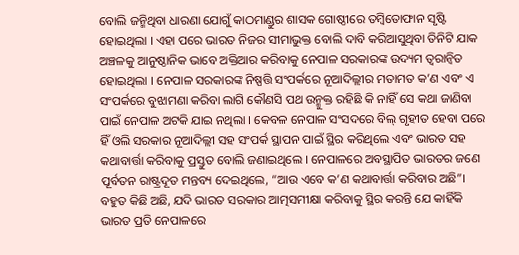ବୋଲି ଜନ୍ମିଥିବା ଧାରଣା ଯୋଗୁଁ କାଠମାଣ୍ଡୁର ଶାସକ ଗୋଷ୍ଠୀରେ ତମ୍ବିତୋଫାନ ସୃଷ୍ଟି ହୋଇଥିଲା । ଏହା ପରେ ଭାରତ ନିଜର ସୀମାଭୁକ୍ତ ବୋଲି ଦାବି କରିଆସୁଥିବା ତିନିଟି ଯାକ ଅଞ୍ଚଳକୁ ଆନୁଷ୍ଠାନିକ ଭାବେ ଅକ୍ତିଆର କରିବାକୁ ନେପାଳ ସରକାରଙ୍କ ଉଦ୍ୟମ ତ୍ବରାନ୍ବିତ ହୋଇଥିଲା । ନେପାଳ ସରକାରଙ୍କ ନିଷ୍ପତ୍ତି ସଂପର୍କରେ ନୂଆଦିଲ୍ଲୀର ମତାମତ କ’ଣ ଏବଂ ଏ ସଂପର୍କରେ ବୁଝାମଣା କରିବା ଲାଗି କୌଣସି ପଥ ଉନ୍ମୁକ୍ତ ରହିଛି କି ନାହିଁ ସେ କଥା ଜାଣିବା ପାଇଁ ନେପାଳ ଅଟକି ଯାଇ ନଥିଲା । କେବଳ ନେପାଳ ସଂସଦରେ ବିଲ୍‌ ଗୃହୀତ ହେବା ପରେ ହିଁ ଓଲି ସରକାର ନୂଆଦିଲ୍ଲୀ ସହ ସଂପର୍କ ସ୍ଥାପନ ପାଇଁ ସ୍ଥିର କରିଥିଲେ ଏବଂ ଭାରତ ସହ କଥାବାର୍ତ୍ତା କରିବାକୁ ପ୍ରସ୍ତୁତ ବୋଲି ଜଣାଇଥିଲେ । ନେପାଳରେ ଅବସ୍ଥାପିତ ଭାରତର ଜଣେ ପୂର୍ବତନ ରାଷ୍ଟ୍ରଦୂତ ମନ୍ତବ୍ୟ ଦେଇଥିଲେ, “ଆଉ ଏବେ କ’ଣ କଥାବାର୍ତ୍ତା କରିବାର ଅଛି”। ବହୁତ କିଛି ଅଛି, ଯଦି ଭାରତ ସରକାର ଆତ୍ମସମୀକ୍ଷା କରିବାକୁ ସ୍ଥିର କରନ୍ତି ଯେ କାହିଁକି ଭାରତ ପ୍ରତି ନେପାଳରେ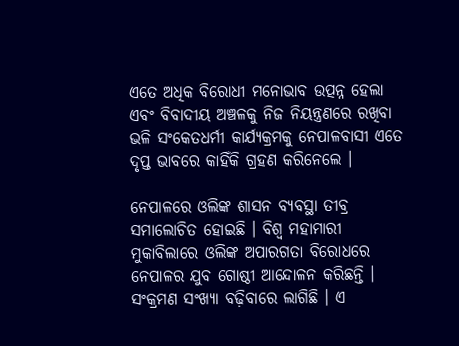ଏତେ ଅଧିକ ବିରୋଧୀ ମନୋଭାବ ଉତ୍ପନ୍ନ ହେଲା ଏବଂ ବିବାଦୀୟ ଅଞ୍ଚଳକୁ ନିଜ ନିୟନ୍ତ୍ରଣରେ ରଖିବା ଭଳି ସଂକେତଧର୍ମୀ କାର୍ଯ୍ୟକ୍ରମକୁ ନେପାଳବାସୀ ଏତେ ଦୃପ୍ତ ଭାବରେ କାହିଁକି ଗ୍ରହଣ କରିନେଲେ ।

ନେପାଳରେ ଓଲିଙ୍କ ଶାସନ ବ୍ୟବସ୍ଥା ତୀବ୍ର ସମାଲୋଚିତ ହୋଇଛି । ବିଶ୍ବ ମହାମାରୀ ମୁକାବିଲାରେ ଓଲିଙ୍କ ଅପାରଗତା ବିରୋଧରେ ନେପାଳର ଯୁବ ଗୋଷ୍ଠୀ ଆନ୍ଦୋଳନ କରିଛନ୍ତି । ସଂକ୍ରମଣ ସଂଖ୍ୟା ବଢ଼ିବାରେ ଲାଗିଛି । ଏ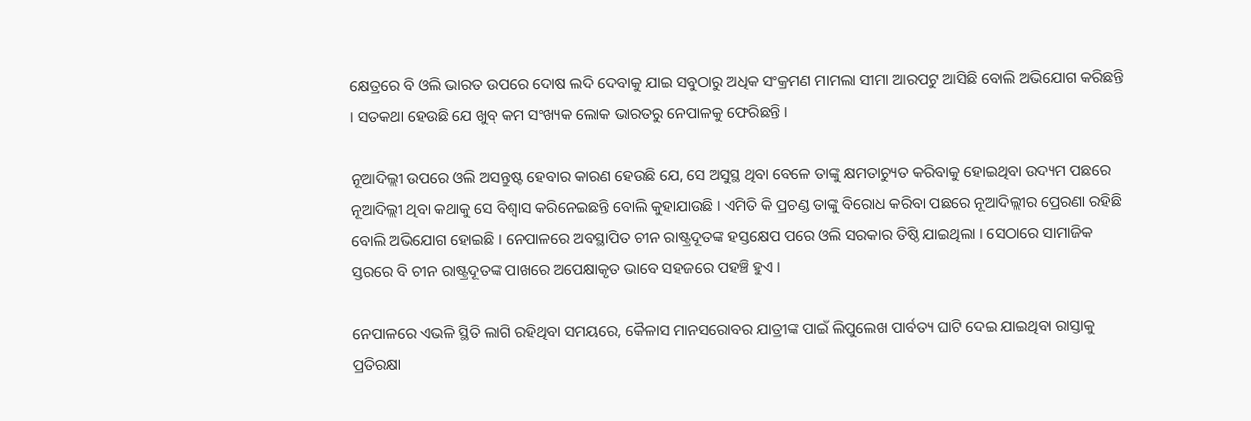କ୍ଷେତ୍ରରେ ବି ଓଲି ଭାରତ ଉପରେ ଦୋଷ ଲଦି ଦେବାକୁ ଯାଇ ସବୁଠାରୁ ଅଧିକ ସଂକ୍ରମଣ ମାମଲା ସୀମା ଆରପଟୁ ଆସିଛି ବୋଲି ଅଭିଯୋଗ କରିଛନ୍ତି । ସତକଥା ହେଉଛି ଯେ ଖୁବ୍‌ କମ ସଂଖ୍ୟକ ଲୋକ ଭାରତରୁ ନେପାଳକୁ ଫେରିଛନ୍ତି ।

ନୂଆଦିଲ୍ଲୀ ଉପରେ ଓଲି ଅସନ୍ତୁଷ୍ଟ ହେବାର କାରଣ ହେଉଛି ଯେ, ସେ ଅସୁସ୍ଥ ଥିବା ବେଳେ ତାଙ୍କୁ କ୍ଷମତାଚ୍ୟୁତ କରିବାକୁ ହୋଇଥିବା ଉଦ୍ୟମ ପଛରେ ନୂଆଦିଲ୍ଲୀ ଥିବା କଥାକୁ ସେ ବିଶ୍ବାସ କରିନେଇଛନ୍ତି ବୋଲି କୁହାଯାଉଛି । ଏମିତି କି ପ୍ରଚଣ୍ଡ ତାଙ୍କୁ ବିରୋଧ କରିବା ପଛରେ ନୂଆଦିଲ୍ଲୀର ପ୍ରେରଣା ରହିଛି ବୋଲି ଅଭିଯୋଗ ହୋଇଛି । ନେପାଳରେ ଅବସ୍ଥାପିତ ଚୀନ ରାଷ୍ଟ୍ରଦୂତଙ୍କ ହସ୍ତକ୍ଷେପ ପରେ ଓଲି ସରକାର ତିଷ୍ଠି ଯାଇଥିଲା । ସେଠାରେ ସାମାଜିକ ସ୍ତରରେ ବି ଚୀନ ରାଷ୍ଟ୍ରଦୂତଙ୍କ ପାଖରେ ଅପେକ୍ଷାକୃତ ଭାବେ ସହଜରେ ପହଞ୍ଚି ହୁଏ ।

ନେପାଳରେ ଏଭଳି ସ୍ଥିତି ଲାଗି ରହିଥିବା ସମୟରେ, କୈଳାସ ମାନସରୋବର ଯାତ୍ରୀଙ୍କ ପାଇଁ ଲିପୁଲେଖ ପାର୍ବତ୍ୟ ଘାଟି ଦେଇ ଯାଇଥିବା ରାସ୍ତାକୁ ପ୍ରତିରକ୍ଷା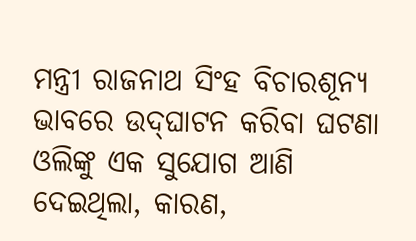ମନ୍ତ୍ରୀ ରାଜନାଥ ସିଂହ ବିଚାରଶୂନ୍ୟ ଭାବରେ ଉଦ୍‌ଘାଟନ କରିବା ଘଟଣା ଓଲିଙ୍କୁ ଏକ ସୁଯୋଗ ଆଣି ଦେଇଥିଲା, କାରଣ,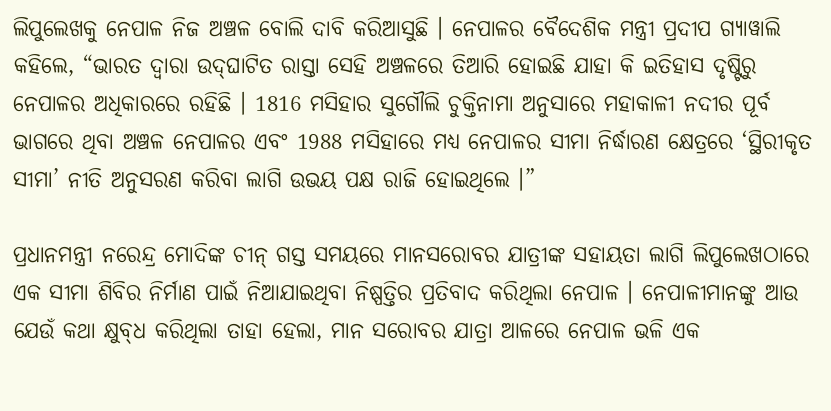ଲିପୁଲେଖକୁ ନେପାଳ ନିଜ ଅଞ୍ଚଳ ବୋଲି ଦାବି କରିଆସୁଛି । ନେପାଳର ବୈଦେଶିକ ମନ୍ତ୍ରୀ ପ୍ରଦୀପ ଗ୍ୟାୱାଲି କହିଲେ, “ଭାରତ ଦ୍ବାରା ଉଦ୍‌ଘାଟିତ ରାସ୍ତା ସେହି ଅଞ୍ଚଳରେ ତିଆରି ହୋଇଛି ଯାହା କି ଇତିହାସ ଦୃଷ୍ଟିରୁ ନେପାଳର ଅଧିକାରରେ ରହିଛି । 1816 ମସିହାର ସୁଗୌଲି ଚୁକ୍ତିନାମା ଅନୁସାରେ ମହାକାଳୀ ନଦୀର ପୂର୍ବ ଭାଗରେ ଥିବା ଅଞ୍ଚଳ ନେପାଳର ଏବଂ 1988 ମସିହାରେ ମଧ୍ୟ ନେପାଳର ସୀମା ନିର୍ଦ୍ଧାରଣ କ୍ଷେତ୍ରରେ ‘ସ୍ଥିରୀକୃତ ସୀମା’ ନୀତି ଅନୁସରଣ କରିବା ଲାଗି ଉଭୟ ପକ୍ଷ ରାଜି ହୋଇଥିଲେ ।”

ପ୍ରଧାନମନ୍ତ୍ରୀ ନରେନ୍ଦ୍ର ମୋଦିଙ୍କ ଚୀନ୍‌ ଗସ୍ତ ସମୟରେ ମାନସରୋବର ଯାତ୍ରୀଙ୍କ ସହାୟତା ଲାଗି ଲିପୁଲେଖଠାରେ ଏକ ସୀମା ଶିବିର ନିର୍ମାଣ ପାଇଁ ନିଆଯାଇଥିବା ନିଷ୍ପତ୍ତିର ପ୍ରତିବାଦ କରିଥିଲା ନେପାଳ । ନେପାଳୀମାନଙ୍କୁ ଆଉ ଯେଉଁ କଥା କ୍ଷୁବ୍‌ଧ କରିଥିଲା ତାହା ହେଲା, ମାନ ସରୋବର ଯାତ୍ରା ଆଳରେ ନେପାଳ ଭଳି ଏକ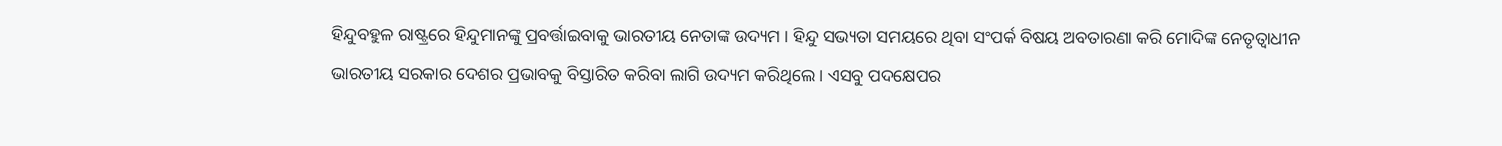ହିନ୍ଦୁବହୁଳ ରାଷ୍ଟ୍ରରେ ହିନ୍ଦୁମାନଙ୍କୁ ପ୍ରବର୍ତ୍ତାଇବାକୁ ଭାରତୀୟ ନେତାଙ୍କ ଉଦ୍ୟମ । ହିନ୍ଦୁ ସଭ୍ୟତା ସମୟରେ ଥିବା ସଂପର୍କ ବିଷୟ ଅବତାରଣା କରି ମୋଦିଙ୍କ ନେତୃତ୍ବାଧୀନ ଭାରତୀୟ ସରକାର ଦେଶର ପ୍ରଭାବକୁ ବିସ୍ତାରିତ କରିବା ଲାଗି ଉଦ୍ୟମ କରିଥିଲେ । ଏସବୁ ପଦକ୍ଷେପର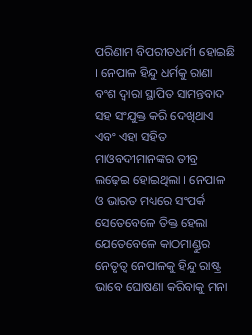ପରିଣାମ ବିପରୀତଧର୍ମୀ ହୋଇଛି । ନେପାଳ ହିନ୍ଦୁ ଧର୍ମକୁ ରାଣା ବଂଶ ଦ୍ବାରା ସ୍ଥାପିତ ସାମନ୍ତବାଦ ସହ ସଂଯୁକ୍ତ କରି ଦେଖିଥାଏ ଏବଂ ଏହା ସହିତ ମାଓବଦୀମାନଙ୍କର ତୀବ୍ର ଲଢ଼େଇ ହୋଇଥିଲା । ନେପାଳ ଓ ଭାରତ ମଧ୍ୟରେ ସଂପର୍କ ସେତେବେଳେ ତିକ୍ତ ହେଲା ଯେତେବେଳେ କାଠମାଣ୍ଡୁର ନେତୃତ୍ବ ନେପାଳକୁ ହିନ୍ଦୁ ରାଷ୍ଟ୍ର ଭାବେ ଘୋଷଣା କରିବାକୁ ମନା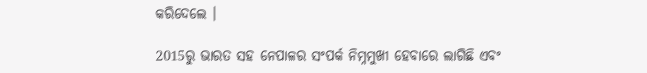କରିଦେଲେ ।

2015ରୁ ଭାରତ ସହ ନେପାଳର ସଂପର୍କ ନିମ୍ନମୁଖୀ ହେବାରେ ଲାଗିଛି ଏବଂ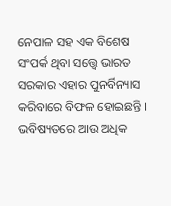ନେପାଳ ସହ ଏକ ବିଶେଷ ସଂପର୍କ ଥିବା ସତ୍ତ୍ବେ ଭାରତ ସରକାର ଏହାର ପୁନର୍ବିନ୍ୟାସ କରିବାରେ ବିଫଳ ହୋଇଛନ୍ତି । ଭବିଷ୍ୟତରେ ଆଉ ଅଧିକ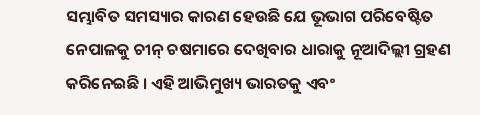ସମ୍ଭାବିତ ସମସ୍ୟାର କାରଣ ହେଉଛି ଯେ ଭୂଭାଗ ପରିବେଷ୍ଟିତ ନେପାଳକୁ ଚୀନ୍ ଚଷମାରେ ଦେଖିବାର ଧାରାକୁ ନୂଆଦିଲ୍ଲୀ ଗ୍ରହଣ କରିନେଇଛି । ଏହି ଆଭିମୁଖ୍ୟ ଭାରତକୁ ଏବଂ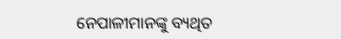ନେପାଳୀମାନଙ୍କୁ ବ୍ୟଥିତ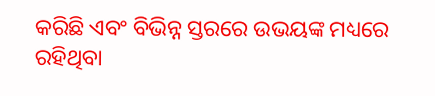କରିଛି ଏବଂ ବିଭିନ୍ନ ସ୍ତରରେ ଉଭୟଙ୍କ ମଧ୍ୟରେ ରହିଥିବା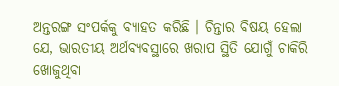ଅନ୍ତରଙ୍ଗ ସଂପର୍କକୁ ବ୍ୟାହତ କରିଛି । ଚିନ୍ତାର ବିଷୟ ହେଲା ଯେ, ଭାରତୀୟ ଅର୍ଥବ୍ୟବସ୍ଥାରେ ଖରାପ ସ୍ଥିତି ଯୋଗୁଁ ଚାକିରି ଖୋଜୁଥିବା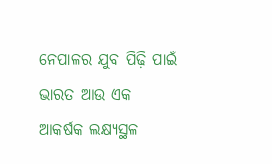ନେପାଳର ଯୁବ ପିଢ଼ି ପାଇଁ ଭାରତ ଆଉ ଏକ ଆକର୍ଷକ ଲକ୍ଷ୍ୟସ୍ଥଳ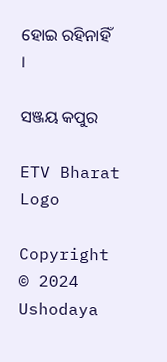ହୋଇ ରହିନାହିଁ ।

ସଞ୍ଜୟ କପୁର

ETV Bharat Logo

Copyright © 2024 Ushodaya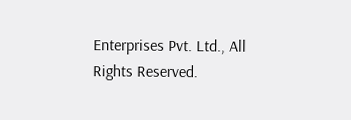Enterprises Pvt. Ltd., All Rights Reserved.